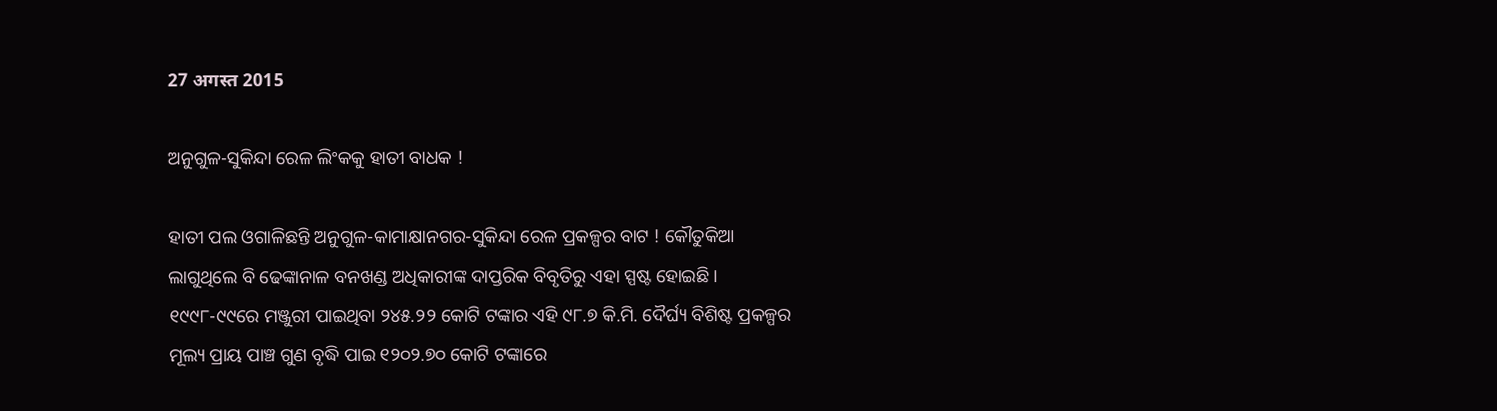27 अगस्त 2015

ଅନୁଗୁଳ-ସୁକିନ୍ଦା ରେଳ ଲିଂକକୁ ହାତୀ ବାଧକ !

ହାତୀ ପଲ ଓଗାଳିଛନ୍ତି ଅନୁଗୁଳ-କାମାକ୍ଷାନଗର-ସୁକିନ୍ଦା ରେଳ ପ୍ରକଳ୍ପର ବାଟ ! କୌତୁକିଆ ଲାଗୁଥିଲେ ବି ଢେଙ୍କାନାଳ ବନଖଣ୍ଡ ଅଧିକାରୀଙ୍କ ଦାପ୍ତରିକ ବିବୃତିରୁ ଏହା ସ୍ପଷ୍ଟ ହୋଇଛି । ୧୯୯୮-୯୯ରେ ମଞ୍ଜୁରୀ ପାଇଥିବା ୨୪୫.୨୨ କୋଟି ଟଙ୍କାର ଏହି ୯୮.୭ କି.ମି. ଦୈର୍ଘ୍ୟ ବିଶିଷ୍ଟ ପ୍ରକଳ୍ପର ମୂଲ୍ୟ ପ୍ରାୟ ପାଞ୍ଚ ଗୁଣ ବୃଦ୍ଧି ପାଇ ୧୨୦୨.୭୦ କୋଟି ଟଙ୍କାରେ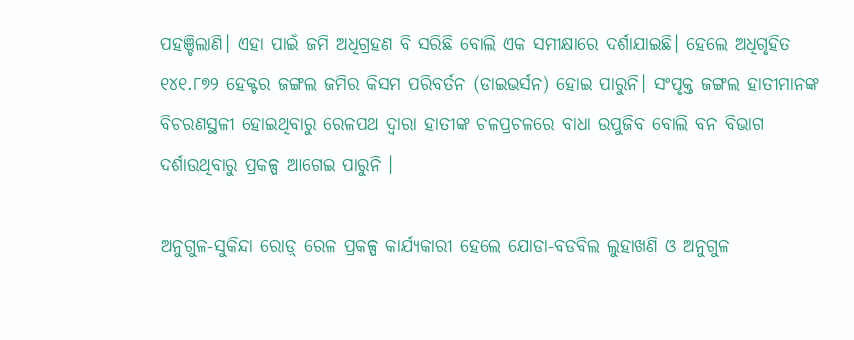ପହଞ୍ଚିଲାଣି। ଏହା ପାଇଁ ଜମି ଅଧିଗ୍ରହଣ ବି ସରିଛି ବୋଲି ଏକ ସମୀକ୍ଷାରେ ଦର୍ଶାଯାଇଛି। ହେଲେ ଅଧିଗୃହିତ ୧୪୧.୮୭୨ ହେକ୍ଟର ଜଙ୍ଗଲ ଜମିର କିସମ ପରିବର୍ତନ (ଡାଇଭର୍ସନ) ହୋଇ ପାରୁନି। ସଂପୃକ୍ତ ଜଙ୍ଗଲ ହାତୀମାନଙ୍କ ବିଚରଣସ୍ଥଳୀ ହୋଇଥିବାରୁ ରେଳପଥ ଦ୍ୱାରା ହାତୀଙ୍କ ଚଳପ୍ରଚଳରେ ବାଧା ଉପୁଜିବ ବୋଲି ବନ ବିଭାଗ ଦର୍ଶାଉଥିବାରୁ ପ୍ରକଳ୍ପ ଆଗେଇ ପାରୁନି ।

ଅନୁଗୁଳ-ସୁକିନ୍ଦା ରୋଡ଼୍‍ ରେଳ ପ୍ରକଳ୍ପ କାର୍ଯ୍ୟକାରୀ ହେଲେ ଯୋଡା-ବଡବିଲ ଲୁହାଖଣି ଓ ଅନୁଗୁଳ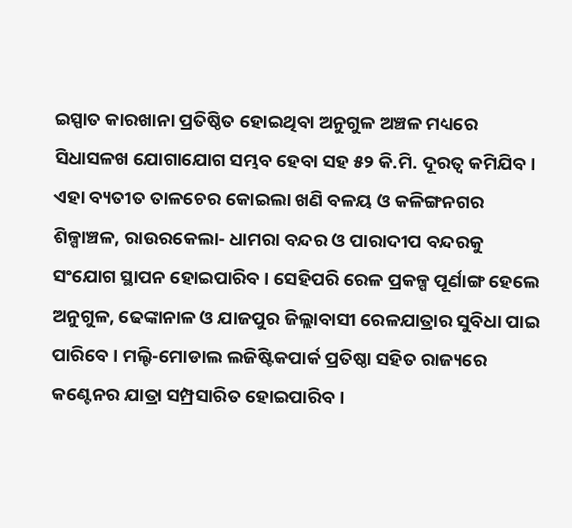ଇସ୍ପାତ କାରଖାନା ପ୍ରତିଷ୍ଠିତ ହୋଇଥିବା ଅନୁଗୁଳ ଅଞ୍ଚଳ ମଧ୍ୟରେ ସିଧାସଳଖ ଯୋଗାଯୋଗ ସମ୍ଭବ ହେବା ସହ ୫୨ କି.ମି. ଦୂରତ୍ୱ କମିଯିବ। ଏହା ବ୍ୟତୀତ ତାଳଚେର କୋଇଲା ଖଣି ବଳୟ ଓ କଳିଙ୍ଗନଗର ଶିଳ୍ପାଞ୍ଚଳ, ରାଉରକେଲା- ଧାମରା ବନ୍ଦର ଓ ପାରାଦୀପ ବନ୍ଦରକୁ ସଂଯୋଗ ସ୍ଥାପନ ହୋଇପାରିବ । ସେହିପରି ରେଳ ପ୍ରକଳ୍ପ ପୂର୍ଣାଙ୍ଗ ହେଲେ ଅନୁଗୁଳ, ଢେଙ୍କାନାଳ ଓ ଯାଜପୁର ଜିଲ୍ଲାବାସୀ ରେଳଯାତ୍ରାର ସୁବିଧା ପାଇ ପାରିବେ । ମଲ୍ଟି-ମୋଡାଲ ଲଜିଷ୍ଟିକପାର୍କ ପ୍ରତିଷ୍ଠା ସହିତ ରାଜ୍ୟରେ କଣ୍ଟେନର ଯାତ୍ରା ସମ୍ପ୍ରସାରିତ ହୋଇପାରିବ।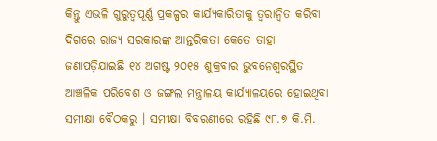କିନ୍ତୁ ଏଭଳି ଗୁରୁତ୍ୱପୂର୍ଣ୍ଣ ପ୍ରକଳ୍ପର କାର୍ଯ୍ୟକାରିତାକୁ ତ୍ୱରାନ୍ୱିତ କରିବା ଦିଗରେ ରାଜ୍ୟ ସରକାରଙ୍କ ଆନ୍ତରିକତା କେତେ ତାହା ଜଣାପଡ଼ିଯାଇଛି ୧୪ ଅଗଷ୍ଟ ୨୦୧୫ ଶୁକ୍ରବାର ଭୁବନେଶ୍ୱରସ୍ଥିତ ଆଞ୍ଚଳିକ ପରିବେଶ ଓ ଜଙ୍ଗଲ ମନ୍ତ୍ରାଳୟ କାର୍ଯ୍ୟାଳୟରେ ହୋଇଥିବା ସମୀକ୍ଷା ବୈଠକରୁ । ସମୀକ୍ଷା ବିବରଣୀରେ ରହିଛି ୯୮.୭ କି.ମି.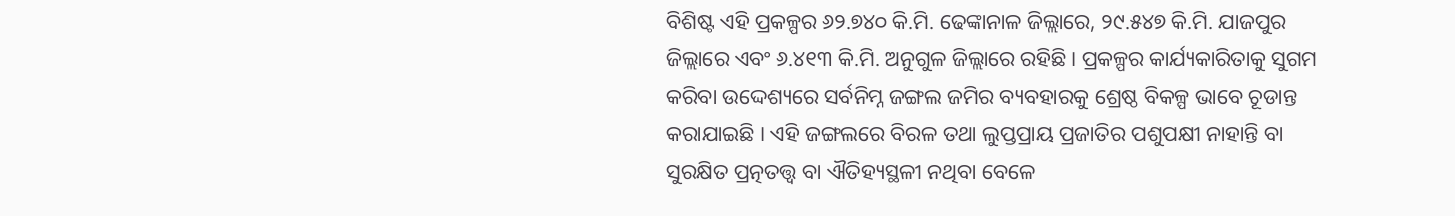ବିଶିଷ୍ଟ ଏହି ପ୍ରକଳ୍ପର ୬୨.୭୪୦ କି.ମି. ଢେଙ୍କାନାଳ ଜିଲ୍ଲାରେ, ୨୯.୫୪୭ କି.ମି. ଯାଜପୁର ଜିଲ୍ଲାରେ ଏବଂ ୬.୪୧୩ କି.ମି. ଅନୁଗୁଳ ଜିଲ୍ଲାରେ ରହିଛି । ପ୍ରକଳ୍ପର କାର୍ଯ୍ୟକାରିତାକୁ ସୁଗମ କରିବା ଉଦ୍ଦେଶ୍ୟରେ ସର୍ବନିମ୍ନ ଜଙ୍ଗଲ ଜମିର ବ୍ୟବହାରକୁ ଶ୍ରେଷ୍ଠ ବିକଳ୍ପ ଭାବେ ଚୂଡାନ୍ତ କରାଯାଇଛି । ଏହି ଜଙ୍ଗଲରେ ବିରଳ ତଥା ଲୁପ୍ତପ୍ରାୟ ପ୍ରଜାତିର ପଶୁପକ୍ଷୀ ନାହାନ୍ତି ବା ସୁରକ୍ଷିତ ପ୍ରତ୍ନତତ୍ତ୍ଵ ବା ଐତିହ୍ୟସ୍ଥଳୀ ନଥିବା ବେଳେ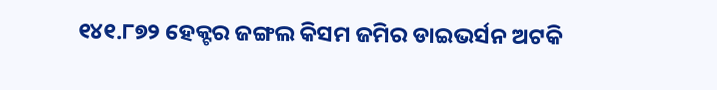୧୪୧.୮୭୨ ହେକ୍ଟର ଜଙ୍ଗଲ କିସମ ଜମିର ଡାଇଭର୍ସନ ଅଟକି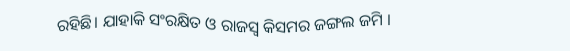ରହିଛି। ଯାହାକି ସଂରକ୍ଷିତ ଓ ରାଜସ୍ୱ କିସମର ଜଙ୍ଗଲ ଜମି ।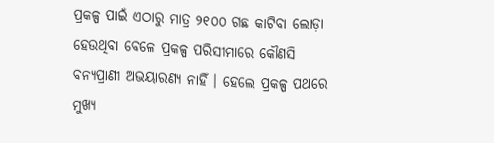ପ୍ରକଳ୍ପ ପାଇଁ ଏଠାରୁ ମାତ୍ର ୨୧୦୦ ଗଛ କାଟିବା ଲୋଡ଼ା ହେଉଥିବା ବେଳେ ପ୍ରକଳ୍ପ ପରିସୀମାରେ କୌଣସି ବନ୍ୟପ୍ରାଣୀ ଅଭୟାରଣ୍ୟ ନାହିଁ । ହେଲେ ପ୍ରକଳ୍ପ ପଥରେ ମୁଖ୍ୟ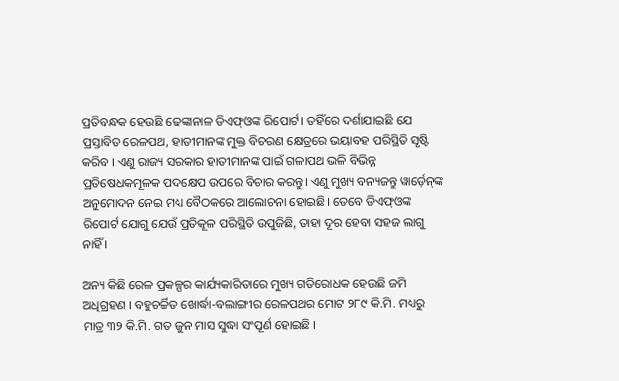ପ୍ରତିବନ୍ଧକ ହେଉଛି ଢେଙ୍କାନାଳ ଡିଏଫ୍ଓଙ୍କ ରିପୋର୍ଟ। ତହିଁରେ ଦର୍ଶାଯାଇଛି ଯେ ପ୍ରସ୍ତାବିତ ରେଳପଥ, ହାତୀମାନଙ୍କ ମୁକ୍ତ ବିଚରଣ କ୍ଷେତ୍ରରେ ଭୟାବହ ପରିସ୍ଥିତି ସୃଷ୍ଟି କରିବ । ଏଣୁ ରାଜ୍ୟ ସରକାର ହାତୀମାନଙ୍କ ପାଇଁ ଗଳାପଥ ଭଳି ବିଭିନ୍ନ ପ୍ରତିଷେଧକମୂଳକ ପଦକ୍ଷେପ ଉପରେ ବିଚାର କରନ୍ତୁ। ଏଣୁ ମୁଖ୍ୟ ବନ୍ୟଜନ୍ତୁ ୱାର୍ଡ଼େନ୍‍ଙ୍କ ଅନୁମୋଦନ ନେଇ ମଧ୍ୟ ବୈଠକରେ ଆଲୋଚନା ହୋଇଛି। ତେବେ ଡିଏଫ୍ଓଙ୍କ ରିପୋର୍ଟ ଯୋଗୁ ଯେଉଁ ପ୍ରତିକୂଳ ପରିସ୍ଥିତି ଉପୁଜିଛି, ତାହା ଦୂର ହେବା ସହଜ ଲାଗୁ ନାହିଁ ।

ଅନ୍ୟ କିଛି ରେଳ ପ୍ରକଳ୍ପର କାର୍ଯ୍ୟକାରିତାରେ ମୁଖ୍ୟ ଗତିରୋଧକ ହେଉଛି ଜମି ଅଧିଗ୍ରହଣ । ବହୁଚର୍ଚ୍ଚିତ ଖୋର୍ଦ୍ଧା-ବଲାଙ୍ଗୀର ରେଳପଥର ମୋଟ ୨୮୯ କି.ମି. ମଧ୍ୟରୁ ମାତ୍ର ୩୨ କି.ମି. ଗତ ଜୁନ ମାସ ସୁଦ୍ଧା ସଂପୂର୍ଣ ହୋଇଛି ।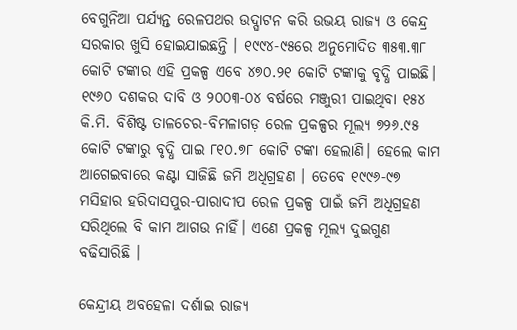ବେଗୁନିଆ ପର୍ଯ୍ୟନ୍ତ ରେଳପଥର ଉଦ୍ଘାଟନ କରି ଉଭୟ ରାଜ୍ୟ ଓ କେନ୍ଦ୍ର ସରକାର ଖୁସି ହୋଇଯାଇଛନ୍ତି । ୧୯୯୪-୯୫ରେ ଅନୁମୋଦିତ ୩୫୩.୩୮ କୋଟି ଟଙ୍କାର ଏହି ପ୍ରକଳ୍ପ ଏବେ ୪୭୦.୨୧ କୋଟି ଟଙ୍କାକୁ ବୃଦ୍ଧି ପାଇଛି। ୧୯୬୦ ଦଶକର ଦାବି ଓ ୨୦୦୩-୦୪ ବର୍ଷରେ ମଞ୍ଜୁରୀ ପାଇଥିବା ୧୫୪ କି.ମି. ବିଶିଷ୍ଟ ତାଳଚେର-ବିମଳାଗଡ଼ ରେଳ ପ୍ରକଳ୍ପର ମୂଲ୍ୟ ୭୨୬.୯୫ କୋଟି ଟଙ୍କାରୁ ବୃଦ୍ଧି ପାଇ ୮୧୦.୭୮ କୋଟି ଟଙ୍କା ହେଲାଣି। ହେଲେ କାମ ଆଗେଇବାରେ କଣ୍ଟା ସାଜିଛି ଜମି ଅଧିଗ୍ରହଣ । ତେବେ ୧୯୯୬-୯୭ ମସିହାର ହରିଦାସପୁର-ପାରାଦୀପ ରେଳ ପ୍ରକଳ୍ପ ପାଇଁ ଜମି ଅଧିଗ୍ରହଣ ସରିଥିଲେ ବି କାମ ଆଗଉ ନାହିଁ। ଏଣେ ପ୍ରକଳ୍ପ ମୂଲ୍ୟ ଦୁଇଗୁଣ ବଢିସାରିଛି ।

କେନ୍ଦ୍ରୀୟ ଅବହେଳା ଦର୍ଶାଇ ରାଜ୍ୟ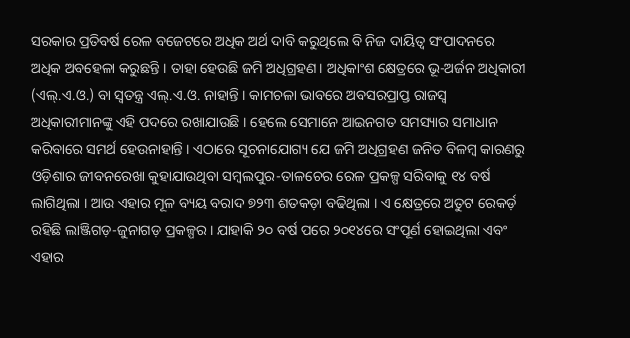ସରକାର ପ୍ରତିବର୍ଷ ରେଳ ବଜେଟରେ ଅଧିକ ଅର୍ଥ ଦାବି କରୁଥିଲେ ବି ନିଜ ଦାୟିତ୍ୱ ସଂପାଦନରେ ଅଧିକ ଅବହେଳା କରୁଛନ୍ତି । ତାହା ହେଉଛି ଜମି ଅଧିଗ୍ରହଣ। ଅଧିକାଂଶ କ୍ଷେତ୍ରରେ ଭୂ-ଅର୍ଜନ ଅଧିକାରୀ (ଏଲ୍.ଏ.ଓ.) ବା ସ୍ୱତନ୍ତ୍ର ଏଲ୍.ଏ.ଓ. ନାହାନ୍ତି । କାମଚଳା ଭାବରେ ଅବସରପ୍ରାପ୍ତ ରାଜସ୍ୱ ଅଧିକାରୀମାନଙ୍କୁ ଏହି ପଦରେ ରଖାଯାଉଛି । ହେଲେ ସେମାନେ ଆଇନଗତ ସମସ୍ୟାର ସମାଧାନ କରିବାରେ ସମର୍ଥ ହେଉନାହାନ୍ତି । ଏଠାରେ ସୂଚନାଯୋଗ୍ୟ ଯେ ଜମି ଅଧିଗ୍ରହଣ ଜନିତ ବିଳମ୍ବ କାରଣରୁ ଓଡ଼ିଶାର ଜୀବନରେଖା କୁହାଯାଉଥିବା ସମ୍ବଲପୁର-ତାଳଚେର ରେଳ ପ୍ରକଳ୍ପ ସରିବାକୁ ୧୪ ବର୍ଷ ଲାଗିଥିଲା । ଆଉ ଏହାର ମୂଳ ବ୍ୟୟ ବରାଦ ୭୨୩ ଶତକଡ଼ା ବଢିଥିଲା । ଏ କ୍ଷେତ୍ରରେ ଅତୁଟ ରେକର୍ଡ଼ ରହିଛି ଲାଞ୍ଜିଗଡ଼-ଜୁନାଗଡ଼ ପ୍ରକଳ୍ପର । ଯାହାକି ୨୦ ବର୍ଷ ପରେ ୨୦୧୪ରେ ସଂପୂର୍ଣ ହୋଇଥିଲା ଏବଂ ଏହାର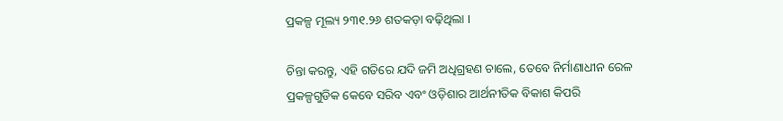ପ୍ରକଳ୍ପ ମୂଲ୍ୟ ୨୩୧.୨୬ ଶତକଡ଼ା ବଢ଼ିଥିଲା ।

ଚିନ୍ତା କରନ୍ତୁ, ଏହି ଗତିରେ ଯଦି ଜମି ଅଧିଗ୍ରହଣ ଚାଲେ, ତେବେ ନିର୍ମାଣାଧୀନ ରେଳ ପ୍ରକଳ୍ପଗୁଡିକ କେବେ ସରିବ ଏବଂ ଓଡ଼ିଶାର ଆର୍ଥନୀତିକ ବିକାଶ କିପରି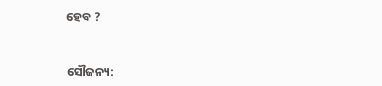ହେବ ?


ସୌଜନ୍ୟ: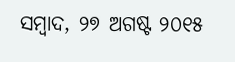ସମ୍ବାଦ, ୨୭ ଅଗଷ୍ଟ ୨୦୧୫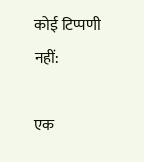कोई टिप्पणी नहीं:

एक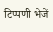टिप्पणी भेजें